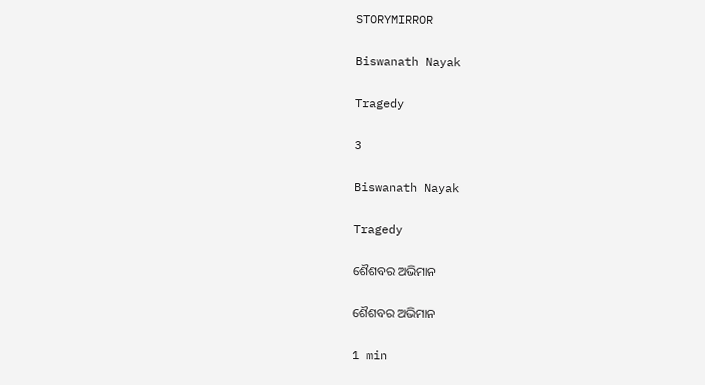STORYMIRROR

Biswanath Nayak

Tragedy

3

Biswanath Nayak

Tragedy

ଶୈଶବର ଅଭିମାନ

ଶୈଶବର ଅଭିମାନ

1 min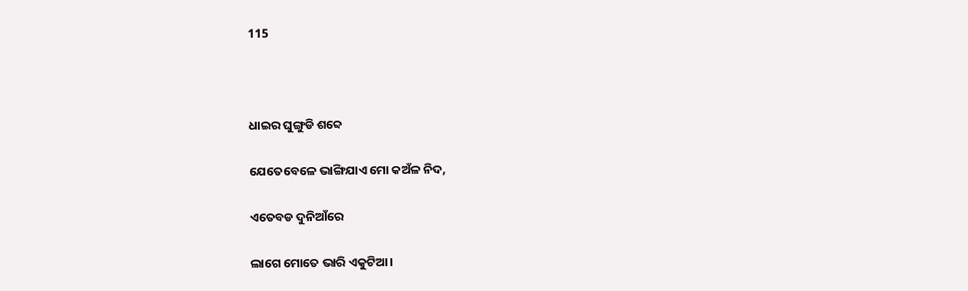115



ଧାଇର ଘୁଙ୍ଗୁଡି ଶବ୍ଦେ

ଯେତେବେଳେ ଭାଙ୍ଗିଯାଏ ମୋ କଅଁଳ ନିଦ,

ଏତେବଡ ଦୁନିଆଁରେ

ଲାଗେ ମୋତେ ଭାରି ଏକୁଟିଆ।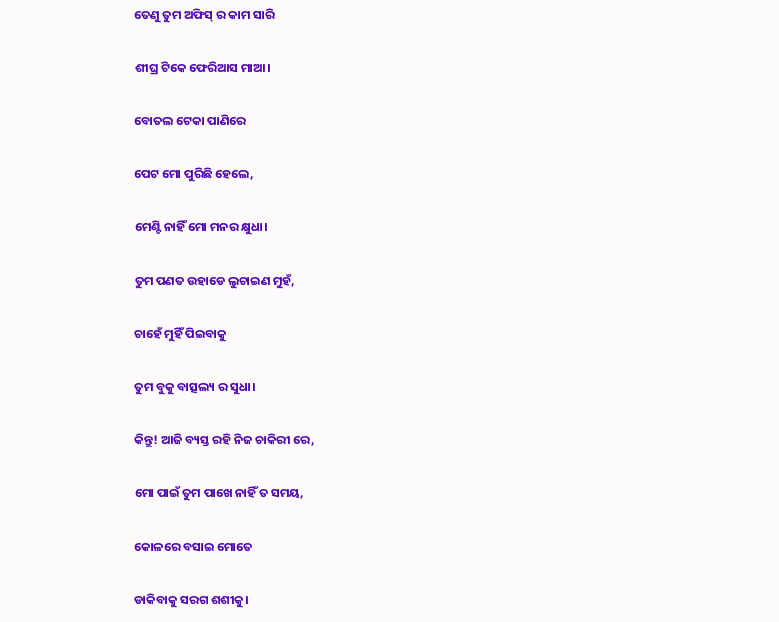ତେଣୁ ତୁମ ଅଫିସ୍ ର କାମ ସାରି

ଶୀଘ୍ର ଟିକେ ଫେରିଆସ ମାଆ।

ବୋତଲ ଟେକା ପାଣିରେ

ପେଟ ମୋ ପୁରିଛି ହେଲେ,

ମେଣ୍ଟି ନାହିଁ ମୋ ମନର କ୍ଷୁଧା।

ତୁମ ପଣତ ଉହାଡେ ଲୁଚାଇଣ ମୁହଁ,

ଚାହେଁ ମୁହିଁ ପିଇବାକୁ

ତୁମ ବୁକୁ ବାତ୍ସଲ୍ୟ ର ସୁଧା।

କିନ୍ତୁ! ଆଜି ବ୍ୟସ୍ତ ରହି ନିଜ ଚାକିରୀ ରେ,

ମୋ ପାଇଁ ତୁମ ପାଖେ ନାହିଁ ତ ସମୟ,

କୋଳରେ ବସାଇ ମୋତେ

ଡାକିବାକୁ ସରଗ ଶଶୀକୁ।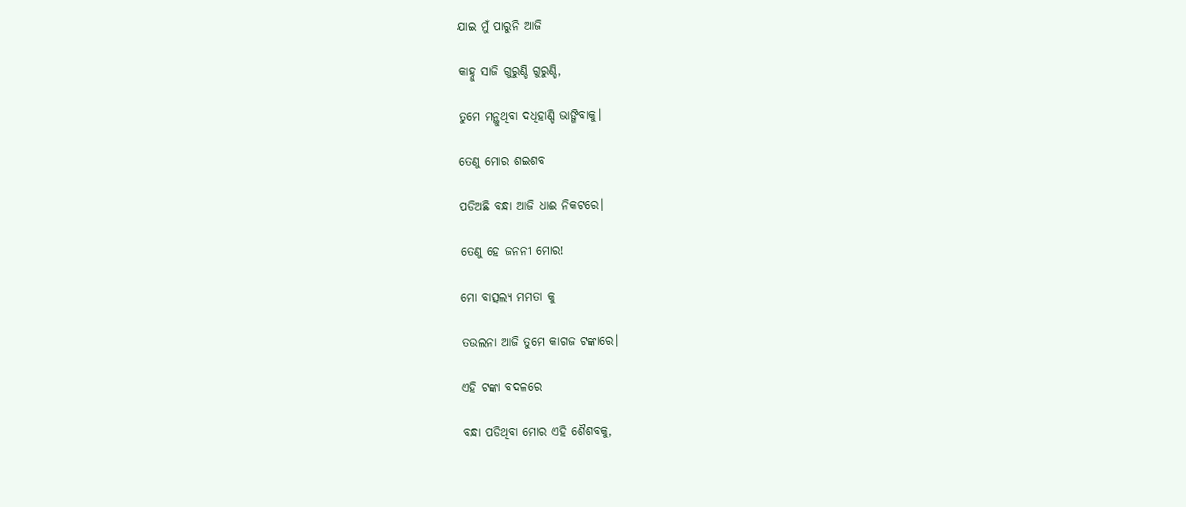ଯାଇ ମୁଁ ପାରୁନି ଆଜି

କାହ୍ନୁ ସାଜି ଗୁରୁଣ୍ଡି ଗୁରୁଣ୍ଡି,

ତୁମେ ମନ୍ଥୁଥିବା ଦଧିହାଣ୍ଡି ଭାଙ୍ଗିବାକୁ।

ତେଣୁ ମୋର ଶଇଶବ

ପଡିଅଛି ବନ୍ଧା ଆଜି ଧାଈ ନିକଟରେ।

ତେଣୁ ହେ ଜନନୀ ମୋର!

ମୋ ବାତ୍ସଲ୍ୟ ମମତା କୁ

ତଉଲନା ଆଜି ତୁମେ କାଗଜ ଟଙ୍କାରେ।

ଏହି ଟଙ୍କା ବଦଳରେ

ବନ୍ଧା ପଡିଥିବା ମୋର ଏହି ଶୈଶବକୁ,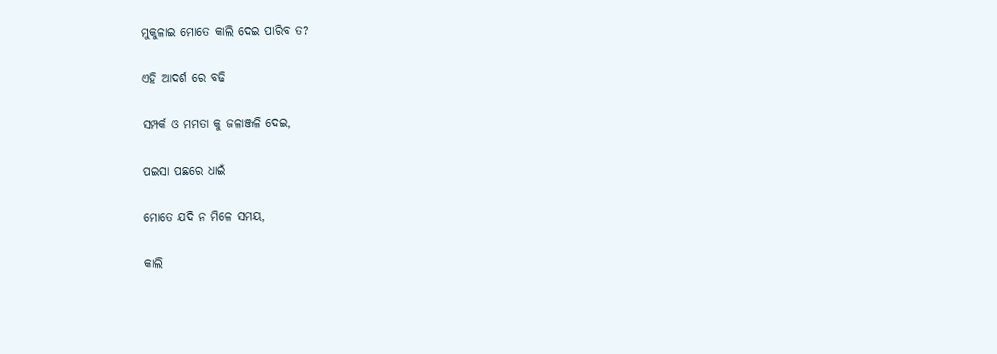ମୁକୁଳାଇ ମୋତେ କାଲି ଦେଇ ପାରିବ ତ?

ଏହି ଆଦର୍ଶ ରେ ବଢି

ସମ୍ପର୍କ ଓ ମମତା କୁ ଜଳାଞ୍ଜଳି ଦେଇ,

ପଇସା ପଛରେ ଧାଇଁ

ମୋତେ ଯଦି ନ ମିଳେ ସମୟ,

କାଲି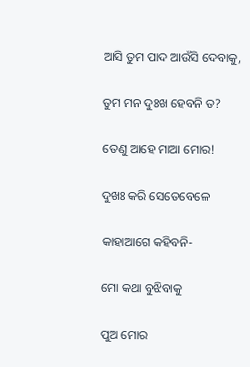ଆସି ତୁମ ପାଦ ଆଉଁସି ଦେବାକୁ,

ତୁମ ମନ ଦୁଃଖ ହେବନି ତ?

ତେଣୁ ଆହେ ମାଆ ମୋର!

ଦୁଖଃ କରି ସେତେବେଳେ

କାହାଆଗେ କହିବନି-

ମୋ କଥା ବୁଝିବାକୁ

ପୁଅ ମୋର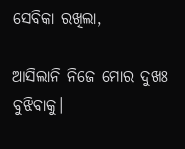ସେବିକା ରଖିଲା,

ଆସିଲାନି ନିଜେ ମୋର ଦୁଖଃ ବୁଝିବାକୁ।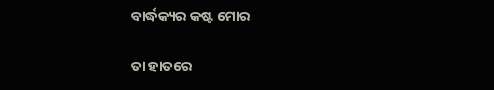ବାର୍ଦ୍ଧକ୍ୟର କଷ୍ଟ ମୋର

ତା ହାତରେ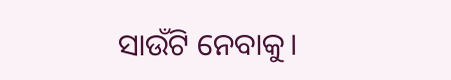ସାଉଁଟି ନେବାକୁ।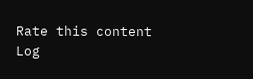Rate this content
Log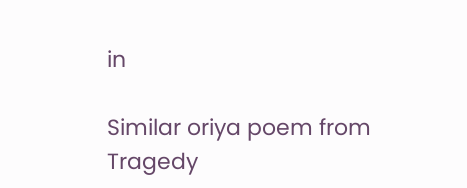in

Similar oriya poem from Tragedy